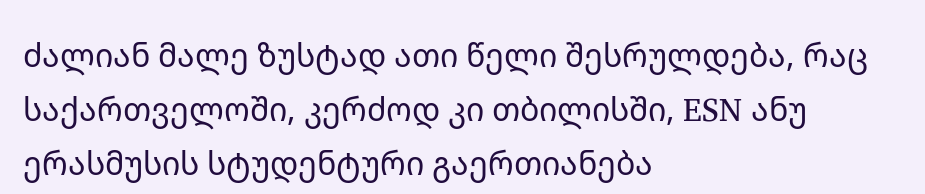ძალიან მალე ზუსტად ათი წელი შესრულდება, რაც საქართველოში, კერძოდ კი თბილისში, ESN ანუ ერასმუსის სტუდენტური გაერთიანება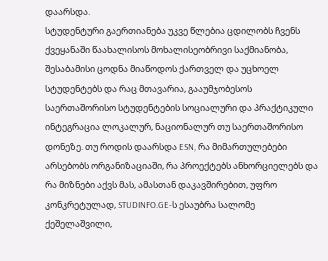დაარსდა.
სტუდენტური გაერთიანება უკვე წლებია ცდილობს ჩვენს ქვეყანაში წაახალისოს მოხალისეობრივი საქმიანობა, შესაბამისი ცოდნა მიაწოდოს ქართველ და უცხოელ სტუდენტებს და რაც მთავარია, გააუმჯობესოს საერთაშორისო სტუდენტების სოციალური და პრაქტიკული ინტეგრაცია ლოკალურ, ნაციონალურ თუ საერთაშორისო დონეზე. თუ როდის დაარსდა ESN, რა მიმართულებები არსებობს ორგანიზაციაში, რა პროექტებს ანხორციელებს და რა მიზნები აქვს მას, ამასთან დაკავშირებით, უფრო კონკრეტულად, STUDINFO.GE-ს ესაუბრა სალომე ქეშელაშვილი,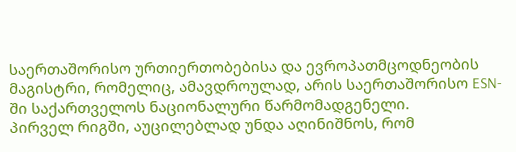საერთაშორისო ურთიერთობებისა და ევროპათმცოდნეობის მაგისტრი, რომელიც, ამავდროულად, არის საერთაშორისო ESN-ში საქართველოს ნაციონალური წარმომადგენელი.
პირველ რიგში, აუცილებლად უნდა აღინიშნოს, რომ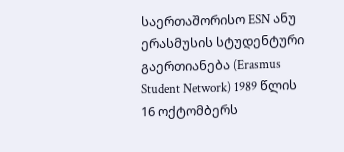საერთაშორისო ESN ანუ ერასმუსის სტუდენტური გაერთიანება (Erasmus Student Network) 1989 წლის 16 ოქტომბერს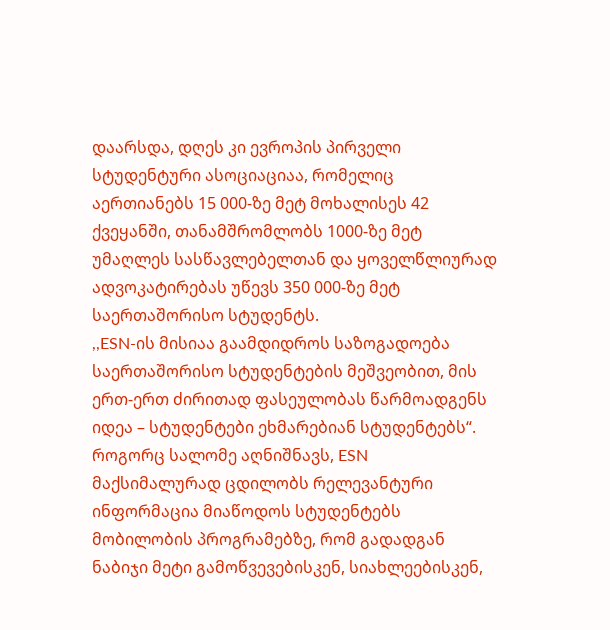დაარსდა, დღეს კი ევროპის პირველი სტუდენტური ასოციაციაა, რომელიც აერთიანებს 15 000-ზე მეტ მოხალისეს 42 ქვეყანში, თანამშრომლობს 1000-ზე მეტ უმაღლეს სასწავლებელთან და ყოველწლიურად ადვოკატირებას უწევს 350 000-ზე მეტ საერთაშორისო სტუდენტს.
,,ESN-ის მისიაა გაამდიდროს საზოგადოება საერთაშორისო სტუდენტების მეშვეობით, მის ერთ-ერთ ძირითად ფასეულობას წარმოადგენს იდეა – სტუდენტები ეხმარებიან სტუდენტებს“.
როგორც სალომე აღნიშნავს, ESN მაქსიმალურად ცდილობს რელევანტური ინფორმაცია მიაწოდოს სტუდენტებს მობილობის პროგრამებზე, რომ გადადგან ნაბიჯი მეტი გამოწვევებისკენ, სიახლეებისკენ,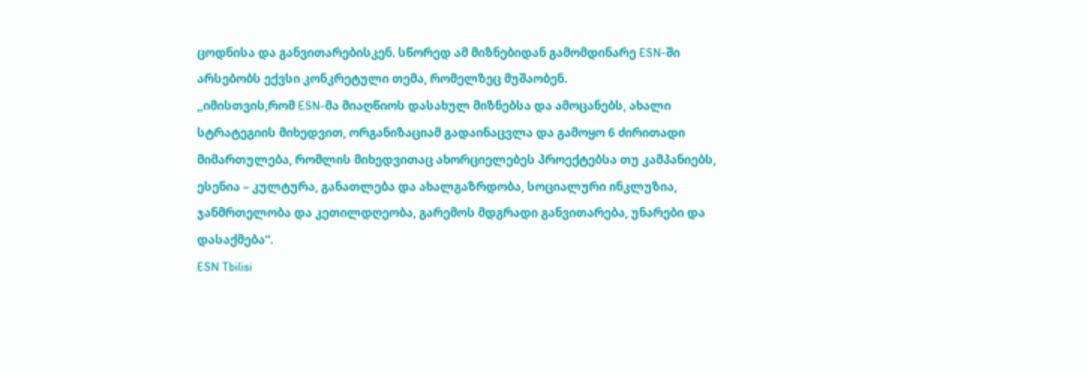ცოდნისა და განვითარებისკენ. სწორედ ამ მიზნებიდან გამომდინარე ESN-ში არსებობს ექვსი კონკრეტული თემა, რომელზეც მუშაობენ.
,,იმისთვის,რომ ESN-მა მიაღწიოს დასახულ მიზნებსა და ამოცანებს, ახალი სტრატეგიის მიხედვით, ორგანიზაციამ გადაინაცვლა და გამოყო 6 ძირითადი მიმართულება, რომლის მიხედვითაც ახორციელებეს პროექტებსა თუ კამპანიებს, ესენია – კულტურა, განათლება და ახალგაზრდობა, სოციალური ინკლუზია, ჯანმრთელობა და კეთილდღეობა, გარემოს მდგრადი განვითარება, უნარები და დასაქმება“.
ESN Tbilisi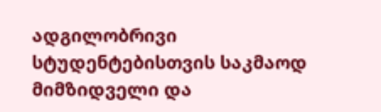ადგილობრივი სტუდენტებისთვის საკმაოდ მიმზიდველი და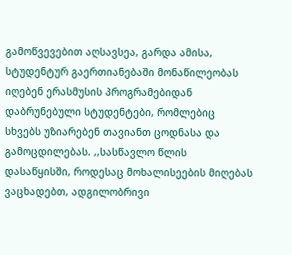გამოწვევებით აღსავსეა, გარდა ამისა, სტუდენტურ გაერთიანებაში მონაწილეობას იღებენ ერასმუსის პროგრამებიდან დაბრუნებული სტუდენტები, რომლებიც სხვებს უზიარებენ თავიანთ ცოდნასა და გამოცდილებას. ,,სასწავლო წლის დასაწყისში, როდესაც მოხალისეების მიღებას ვაცხადებთ, ადგილობრივი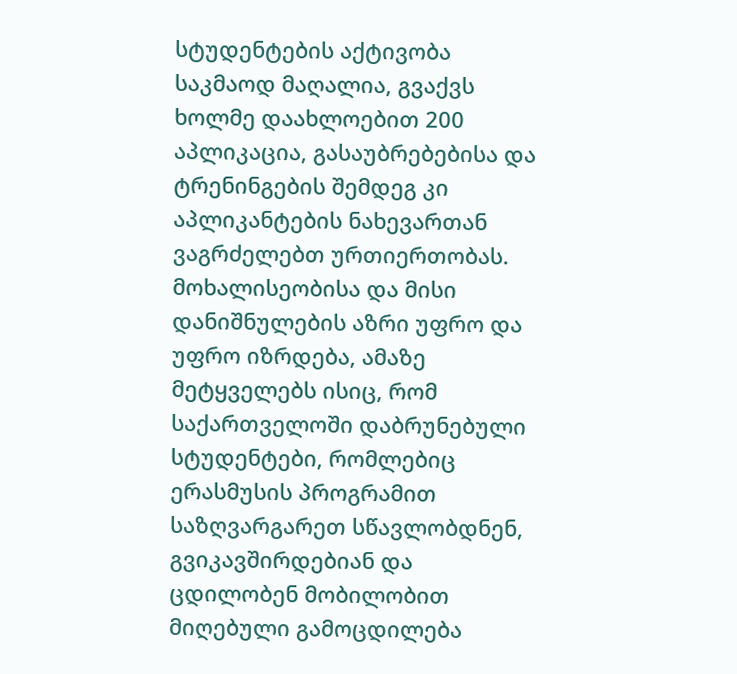სტუდენტების აქტივობა საკმაოდ მაღალია, გვაქვს ხოლმე დაახლოებით 200 აპლიკაცია, გასაუბრებებისა და ტრენინგების შემდეგ კი აპლიკანტების ნახევართან ვაგრძელებთ ურთიერთობას. მოხალისეობისა და მისი დანიშნულების აზრი უფრო და უფრო იზრდება, ამაზე მეტყველებს ისიც, რომ საქართველოში დაბრუნებული სტუდენტები, რომლებიც ერასმუსის პროგრამით საზღვარგარეთ სწავლობდნენ, გვიკავშირდებიან და ცდილობენ მობილობით მიღებული გამოცდილება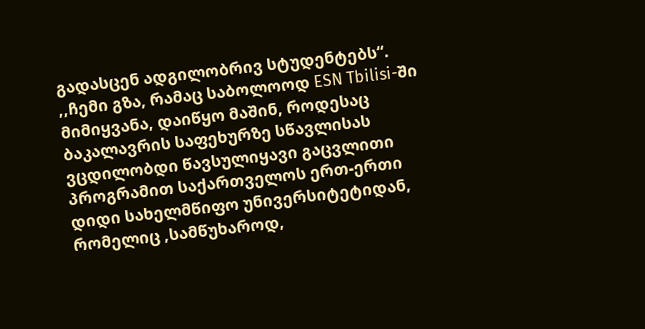გადასცენ ადგილობრივ სტუდენტებს“.
,,ჩემი გზა, რამაც საბოლოოდ ESN Tbilisi-ში მიმიყვანა, დაიწყო მაშინ, როდესაც ბაკალავრის საფეხურზე სწავლისას ვცდილობდი წავსულიყავი გაცვლითი პროგრამით საქართველოს ერთ-ერთი დიდი სახელმწიფო უნივერსიტეტიდან, რომელიც ,სამწუხაროდ,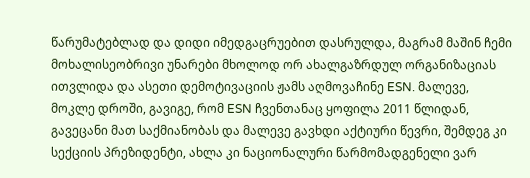წარუმატებლად და დიდი იმედგაცრუებით დასრულდა, მაგრამ მაშინ ჩემი მოხალისეობრივი უნარები მხოლოდ ორ ახალგაზრდულ ორგანიზაციას ითვლიდა და ასეთი დემოტივაციის ჟამს აღმოვაჩინე ESN. მალევე, მოკლე დროში, გავიგე, რომ ESN ჩვენთანაც ყოფილა 2011 წლიდან, გავეცანი მათ საქმიანობას და მალევე გავხდი აქტიური წევრი, შემდეგ კი სექციის პრეზიდენტი, ახლა კი ნაციონალური წარმომადგენელი ვარ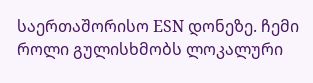საერთაშორისო ESN დონეზე. ჩემი როლი გულისხმობს ლოკალური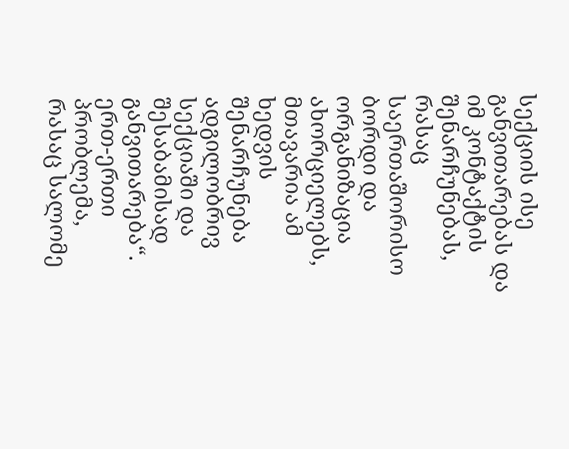სექციის ისე განვითარებას და იმ კონტაქტის შენარჩუნებას, რასაც საერთაშორისო ბორდი და ორგანიზაცია ახორციელებს, მთავარია ამ ხედვის შენარჩუნება ადგილობრივ სექციაში და შესაბამისად განვითარება“.
ერთ-ერთი პრობლემა, რასაც სალომე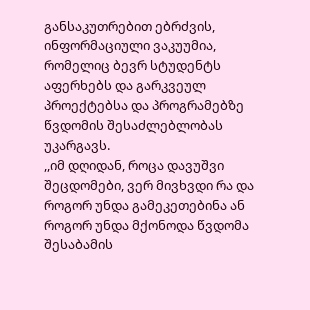განსაკუთრებით ებრძვის, ინფორმაციული ვაკუუმია, რომელიც ბევრ სტუდენტს აფერხებს და გარკვეულ პროექტებსა და პროგრამებზე წვდომის შესაძლებლობას უკარგავს.
,,იმ დღიდან, როცა დავუშვი შეცდომები, ვერ მივხვდი რა და როგორ უნდა გამეკეთებინა ან როგორ უნდა მქონოდა წვდომა შესაბამის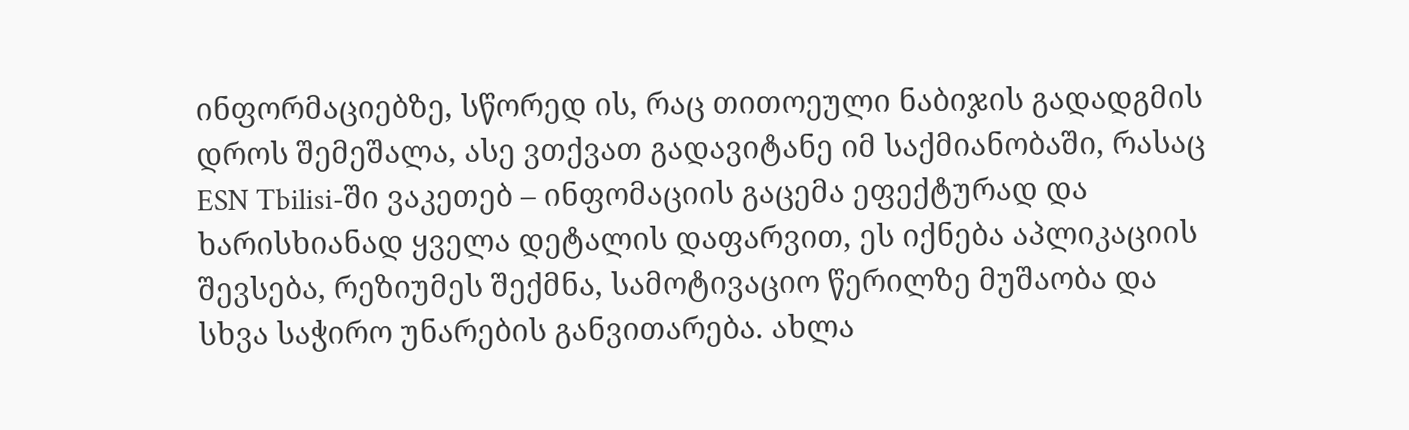ინფორმაციებზე, სწორედ ის, რაც თითოეული ნაბიჯის გადადგმის დროს შემეშალა, ასე ვთქვათ გადავიტანე იმ საქმიანობაში, რასაც ESN Tbilisi-ში ვაკეთებ – ინფომაციის გაცემა ეფექტურად და ხარისხიანად ყველა დეტალის დაფარვით, ეს იქნება აპლიკაციის შევსება, რეზიუმეს შექმნა, სამოტივაციო წერილზე მუშაობა და სხვა საჭირო უნარების განვითარება. ახლა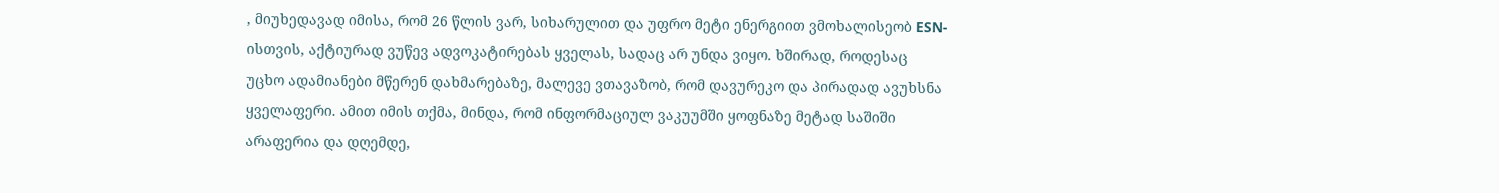, მიუხედავად იმისა, რომ 26 წლის ვარ, სიხარულით და უფრო მეტი ენერგიით ვმოხალისეობ ESN-ისთვის, აქტიურად ვუწევ ადვოკატირებას ყველას, სადაც არ უნდა ვიყო. ხშირად, როდესაც უცხო ადამიანები მწერენ დახმარებაზე, მალევე ვთავაზობ, რომ დავურეკო და პირადად ავუხსნა ყველაფერი. ამით იმის თქმა, მინდა, რომ ინფორმაციულ ვაკუუმში ყოფნაზე მეტად საშიში არაფერია და დღემდე,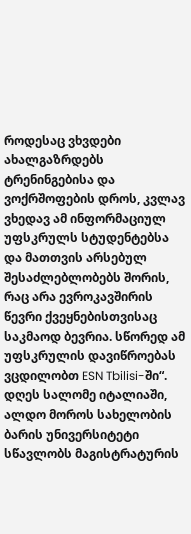როდესაც ვხვდები ახალგაზრდებს ტრენინგებისა და ვოქრშოფების დროს, კვლავ ვხედავ ამ ინფორმაციულ უფსკრულს სტუდენტებსა და მათთვის არსებულ შესაძლებლობებს შორის, რაც არა ევროკავშირის წევრი ქვეყნებისთვისაც საკმაოდ ბევრია. სწორედ ამ უფსკრულის დავიწროებას ვცდილობთ ESN Tbilisi-ში“.
დღეს სალომე იტალიაში, ალდო მოროს სახელობის ბარის უნივერსიტეტი სწავლობს მაგისტრატურის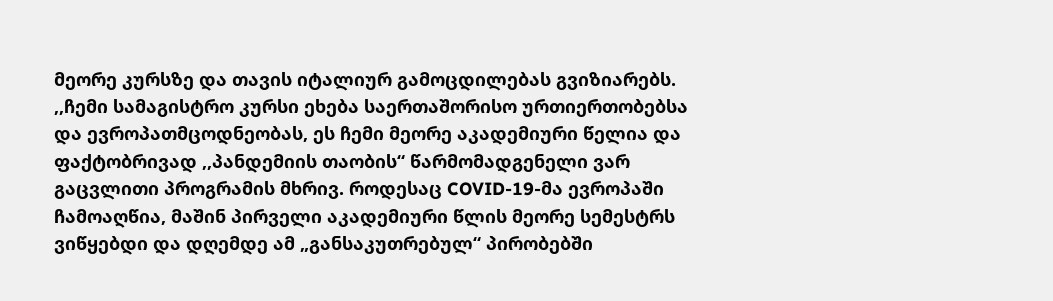მეორე კურსზე და თავის იტალიურ გამოცდილებას გვიზიარებს.
,,ჩემი სამაგისტრო კურსი ეხება საერთაშორისო ურთიერთობებსა და ევროპათმცოდნეობას, ეს ჩემი მეორე აკადემიური წელია და ფაქტობრივად ,,პანდემიის თაობის“ წარმომადგენელი ვარ გაცვლითი პროგრამის მხრივ. როდესაც COVID-19-მა ევროპაში ჩამოაღწია, მაშინ პირველი აკადემიური წლის მეორე სემესტრს ვიწყებდი და დღემდე ამ „განსაკუთრებულ“ პირობებში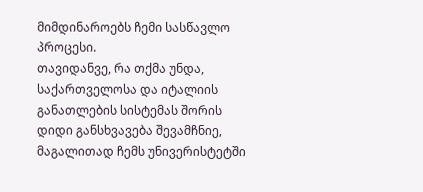მიმდინაროებს ჩემი სასწავლო პროცესი.
თავიდანვე, რა თქმა უნდა, საქართველოსა და იტალიის განათლების სისტემას შორის დიდი განსხვავება შევამჩნიე, მაგალითად ჩემს უნივერისტეტში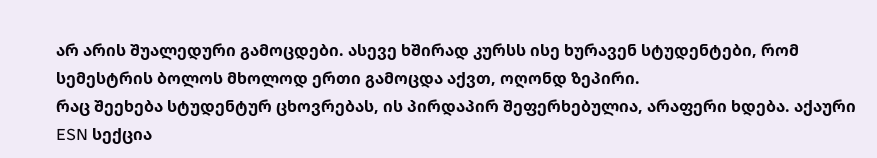არ არის შუალედური გამოცდები. ასევე ხშირად კურსს ისე ხურავენ სტუდენტები, რომ სემესტრის ბოლოს მხოლოდ ერთი გამოცდა აქვთ, ოღონდ ზეპირი.
რაც შეეხება სტუდენტურ ცხოვრებას, ის პირდაპირ შეფერხებულია, არაფერი ხდება. აქაური ESN სექცია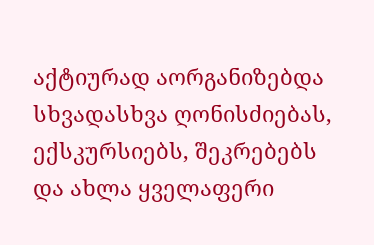აქტიურად აორგანიზებდა სხვადასხვა ღონისძიებას, ექსკურსიებს, შეკრებებს და ახლა ყველაფერი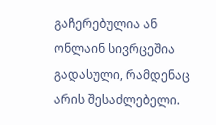გაჩერებულია ან ონლაინ სივრცეშია გადასული, რამდენაც არის შესაძლებელი.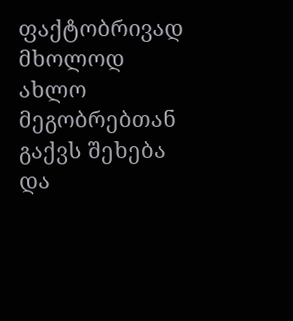ფაქტობრივად მხოლოდ ახლო მეგობრებთან გაქვს შეხება და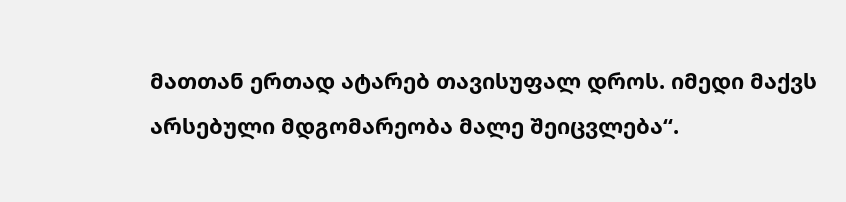მათთან ერთად ატარებ თავისუფალ დროს. იმედი მაქვს არსებული მდგომარეობა მალე შეიცვლება“.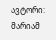ავტორი: მარიამ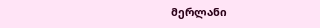მერლანი